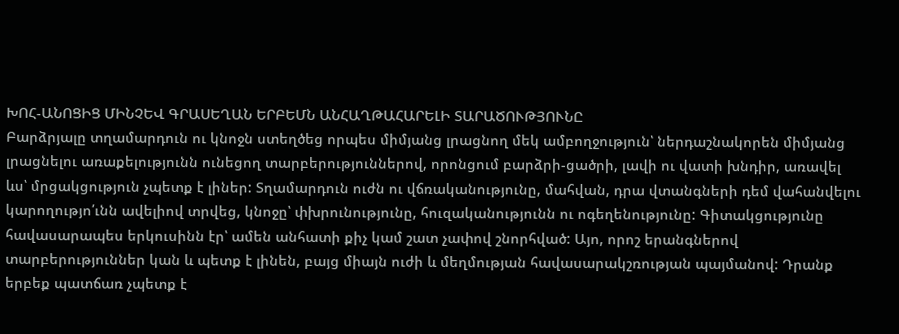ԽՈՀ-ԱՆՈՑԻՑ ՄԻՆՉԵՎ ԳՐԱՍԵՂԱՆ ԵՐԲԵՄՆ ԱՆՀԱՂԹԱՀԱՐԵԼԻ ՏԱՐԱԾՈՒԹՅՈՒՆԸ
Բարձրյալը տղամարդուն ու կնոջն ստեղծեց որպես միմյանց լրացնող մեկ ամբողջություն՝ ներդաշնակորեն միմյանց լրացնելու առաքելությունն ունեցող տարբերություններով, որոնցում բարձրի-ցածրի, լավի ու վատի խնդիր, առավել ևս՝ մրցակցություն չպետք է լիներ: Տղամարդուն ուժն ու վճռականությունը, մահվան, դրա վտանգների դեմ վահանվելու կարողությո՛ւնն ավելիով տրվեց, կնոջը՝ փխրունությունը, հուզականությունն ու ոգեղենությունը: Գիտակցությունը հավասարապես երկուսինն էր՝ ամեն անհատի քիչ կամ շատ չափով շնորհված: Այո, որոշ երանգներով տարբերություններ կան և պետք է լինեն, բայց միայն ուժի և մեղմության հավասարակշռության պայմանով: Դրանք երբեք պատճառ չպետք է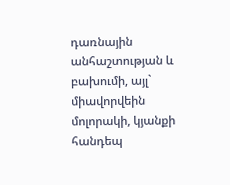դառնային անհաշտության և բախումի, այլ` միավորվեին մոլորակի, կյանքի հանդեպ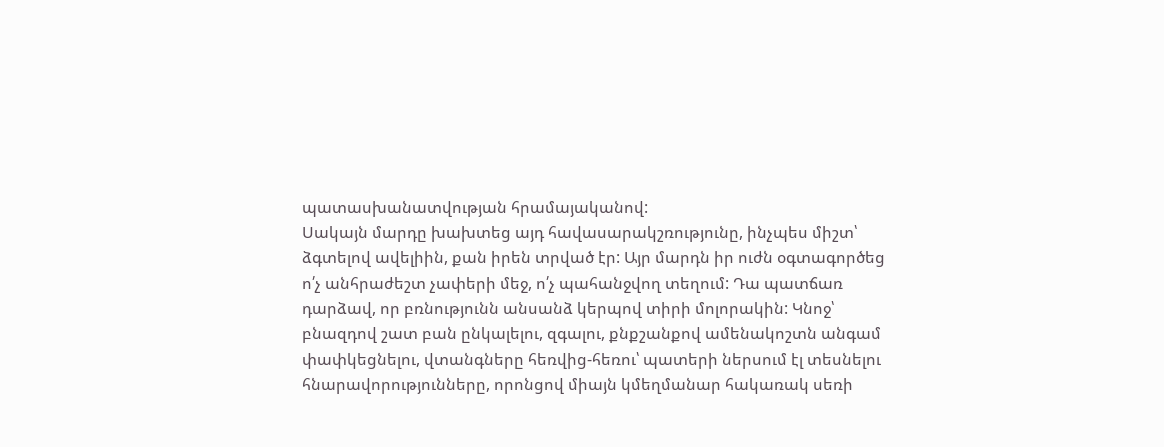պատասխանատվության հրամայականով:
Սակայն մարդը խախտեց այդ հավասարակշռությունը, ինչպես միշտ՝ ձգտելով ավելիին, քան իրեն տրված էր: Այր մարդն իր ուժն օգտագործեց ո՛չ անհրաժեշտ չափերի մեջ, ո՛չ պահանջվող տեղում: Դա պատճառ դարձավ, որ բռնությունն անսանձ կերպով տիրի մոլորակին: Կնոջ՝ բնազդով շատ բան ընկալելու, զգալու, քնքշանքով ամենակոշտն անգամ փափկեցնելու, վտանգները հեռվից-հեռու՝ պատերի ներսում էլ տեսնելու հնարավորությունները, որոնցով միայն կմեղմանար հակառակ սեռի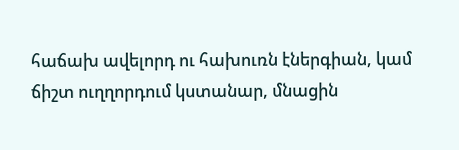հաճախ ավելորդ ու հախուռն էներգիան, կամ ճիշտ ուղղորդում կստանար, մնացին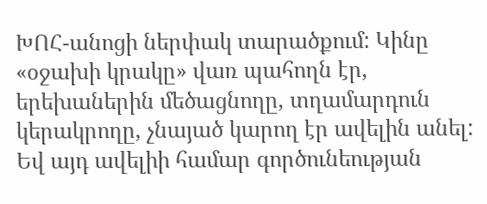ԽՈՀ-անոցի ներփակ տարածքում: Կինը «օջախի կրակը» վառ պահողն էր, երեխաներին մեծացնողը, տղամարդուն կերակրողը, չնայած կարող էր ավելին անել: Եվ այդ ավելիի համար գործունեության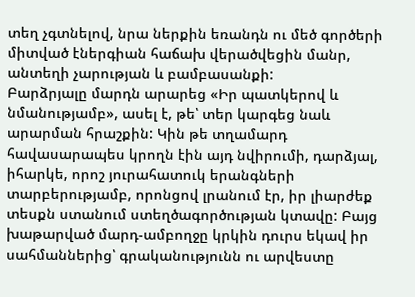տեղ չգտնելով, նրա ներքին եռանդն ու մեծ գործերի միտված էներգիան հաճախ վերածվեցին մանր, անտեղի չարության և բամբասանքի:
Բարձրյալը մարդն արարեց «Իր պատկերով և նմանությամբ», ասել է, թե՝ տեր կարգեց նաև արարման հրաշքին: Կին թե տղամարդ հավասարապես կրողն էին այդ նվիրումի, դարձյալ, իհարկե, որոշ յուրահատուկ երանգների տարբերությամբ, որոնցով լրանում էր, իր լիարժեք տեսքն ստանում ստեղծագործության կտավը: Բայց խաթարված մարդ-ամբողջը կրկին դուրս եկավ իր սահմաններից՝ գրականությունն ու արվեստը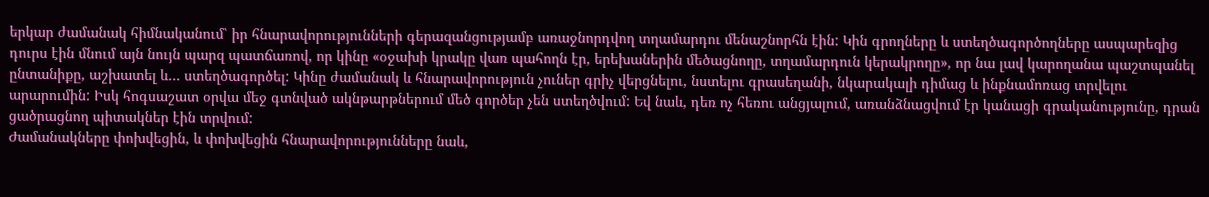երկար ժամանակ հիմնականում՝ իր հնարավորությունների գերազանցությամբ առաջնորդվող տղամարդու մենաշնորհն էին: Կին գրողները և ստեղծագործողները ասպարեզից դուրս էին մնում այն նույն պարզ պատճառով, որ կինը «օջախի կրակը վառ պահողն էր, երեխաներին մեծացնողը, տղամարդուն կերակրողը», որ նա լավ կարողանա պաշտպանել ընտանիքը, աշխատել և… ստեղծագործել: Կինը ժամանակ և հնարավորություն չուներ գրիչ վերցնելու, նստելու գրասեղանի, նկարակալի դիմաց և ինքնամոռաց տրվելու արարումին: Իսկ հոգսաշատ օրվա մեջ գտնված ակնթարթներում մեծ գործեր չեն ստեղծվում: Եվ նաև, դեռ ոչ հեռու անցյալում, առանձնացվում էր կանացի գրականությունը, դրան ցածրացնող պիտակներ էին տրվում:
Ժամանակները փոխվեցին, և փոխվեցին հնարավորությունները նաև,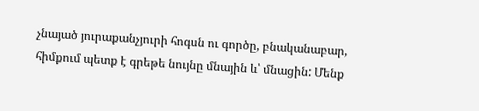չնայած յուրաքանչյուրի հոգսն ու գործը, բնականաբար, հիմքում պետք է գրեթե նույնը մնային և՝ մնացին: Մենք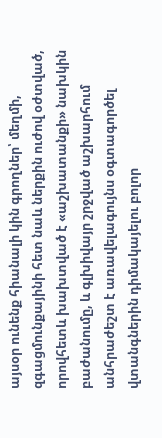այսօր ունենք հիանալի կին գրողներ՝ մեղմի, զգացմունքայինի հետ նաև ներքին ուժով օժտված, որովհետև խախտված է «աշխատանքի» նախկին բաժանումը, և գլխիվայր շրջված աշխարհում անհրաժեշտ է առավելագույնս օգտագործել վտանգներին դիմակայելու բոլոր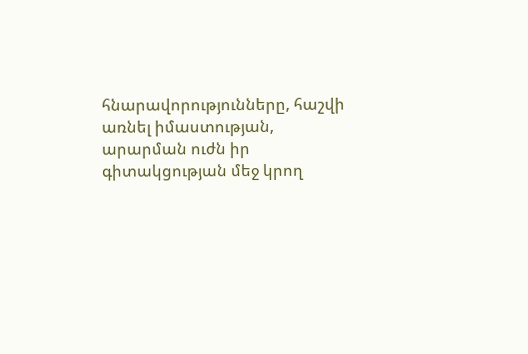հնարավորությունները, հաշվի առնել իմաստության, արարման ուժն իր գիտակցության մեջ կրող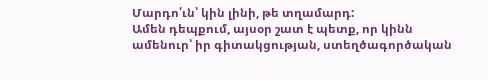Մարդո՛ւն՝ կին լինի, թե տղամարդ:
Ամեն դեպքում, այսօր շատ է պետք, որ կինն ամենուր՝ իր գիտակցության, ստեղծագործական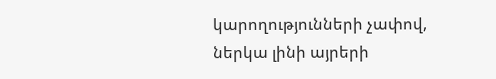կարողությունների չափով, ներկա լինի այրերի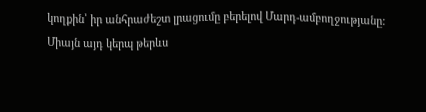կողքին՝ իր անհրաժեշտ լրացումը բերելով Մարդ-ամբողջությանը:
Միայն այդ կերպ թերևս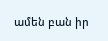ամեն բան իր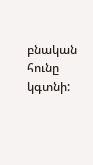բնական հունը կգտնի: